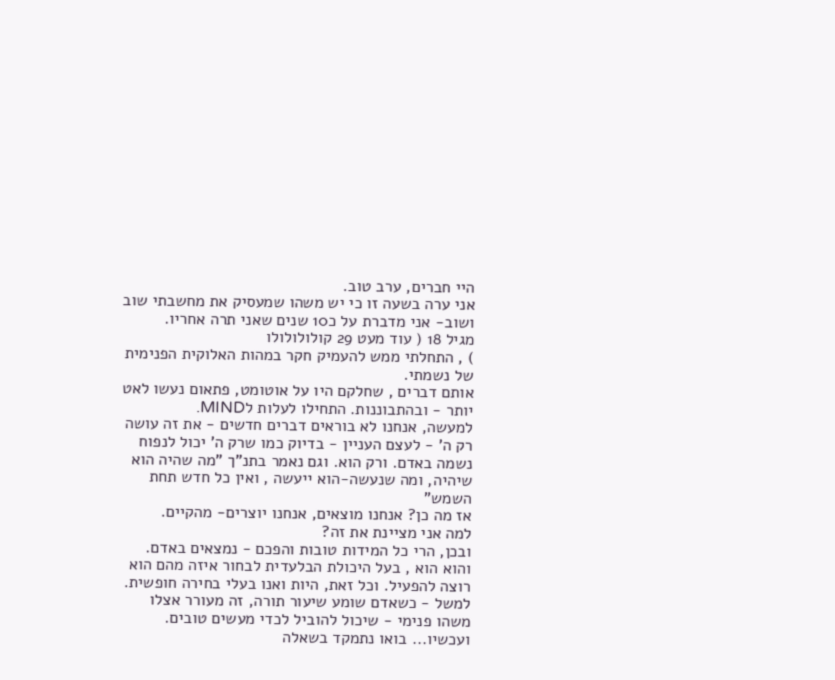היי חברים, ערב טוב.
אני ערה בשעה זו כי יש משהו שמעסיק את מחשבתי שוב ושוב- אני מדברת על כ10 שנים שאני תרה אחריו.
מגיל 18 ( עוד מעט 29 קולולולולו
) , התחלתי ממש להעמיק חקר במהות האלוקית הפנימית של נשמתי.
אותם דברים , שחלקם היו על אוטומט, פתאום נעשו לאט יותר - ובהתבוננות. התחילו לעלות לMIND.
למעשה, אנחנו לא בוראים דברים חדשים - את זה עושה רק ה' - לעצם העניין - בדיוק כמו שרק ה' יכול לנפוח נשמה באדם. ורק הוא. וגם נאמר בתנ"ך "מה שהיה הוא שיהיה, ומה שנעשה-הוא ייעשה , ואין כל חדש תחת השמש"
אז מה כן? אנחנו מוצאים, אנחנו יוצרים- מהקיים.
למה אני מציינת את זה?
ובכן, הרי כל המידות טובות והפכם - נמצאים באדם. והוא הוא , בעל היכולת הבלעדית לבחור איזה מהם הוא רוצה להפעיל. וכל זאת, היות ואנו בעלי בחירה חופשית.
למשל - כשאדם שומע שיעור תורה, זה מעורר אצלו משהו פנימי - שיכול להוביל לכדי מעשים טובים.
ועכשיו... בואו נתמקד בשאלה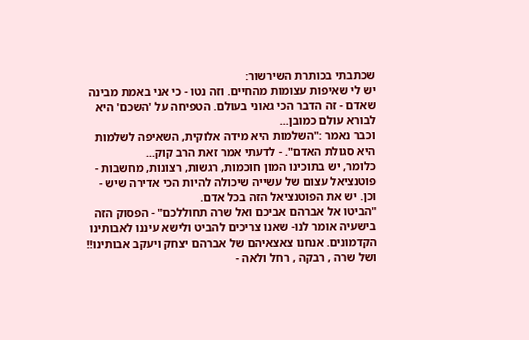שכתבתי בכותרת השירשור:
יש לי שאיפות עצומות מהחיים. וזה נטו - כי אני באמת מבינה שאדם - זה הדבר הכי גאוני בעולם. הטפיחה על 'השכם' היא לבורא עולם כמובן...
וכבר נאמר :"השלמות היא מידה אלוקית, השאיפה לשלמות היא סגולת האדם". - לדעתי אמר זאת הרב קוק...
כלומר, יש בתוכינו המון חוכמות, רגשות, רצונות, מחשבות - פוטנציאל עצום של עשייה שיכולה להיות הכי אדירה שיש - וכן. יש את הפוטנציאל הזה בכל אדם.
"הביטו אל אברהם אביכם ואל שרה תחוללכם" - הפסוק הזה בישעיה אומר לנו- שאנו צריכים להביט ולישא עיננו לאבותינו הקדמונים. אנחנו צאצאיהם של אברהם יצחק ויעקב אבותינו!! ושל שרה , רבקה , רחל ולאה -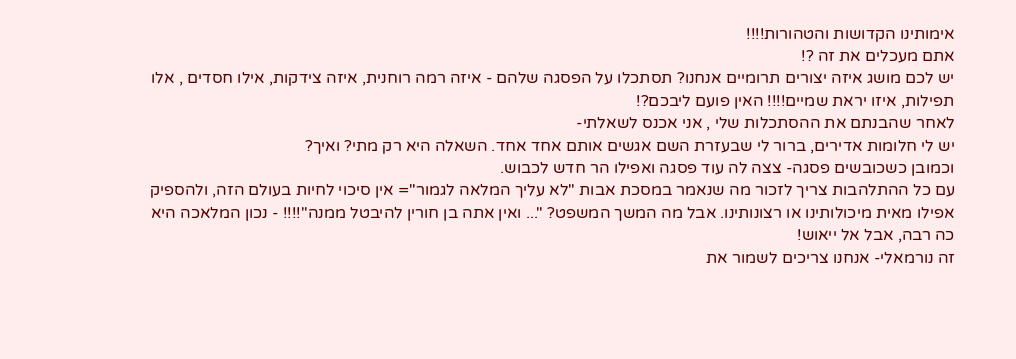אימותינו הקדושות והטהורות!!!!
אתם מעכלים את זה ?!
יש לכם מושג איזה יצורים תרומיים אנחנו? תסתכלו על הפסגה שלהם - איזה רמה רוחנית, איזה צידקות, אילו חסדים , אלו תפילות, איזו יראת שמיים!!!! האין פועם ליבכם?!
לאחר שהבנתם את ההסתכלות שלי , אני אכנס לשאלתי-
יש לי חלומות אדירים, ברור לי שבעזרת השם אגשים אותם אחד אחד. השאלה היא רק מתי? ואיך?
וכמובן כשכובשים פסגה- צצה לה עוד פסגה ואפילו הר חדש לכבוש.
עם כל ההתלהבות צריך לזכור מה שנאמר במסכת אבות "לא עליך המלאה לגמור"= אין סיכוי לחיות בעולם הזה, ולהספיק אפילו מאית מיכולותינו או רצונותינו. אבל מה המשך המשפט? "... ואין אתה בן חורין להיבטל ממנה"!!!! - נכון המלאכה היא כה רבה, אבל אל ייאוש!
זה נורמאלי- אנחנו צריכים לשמור את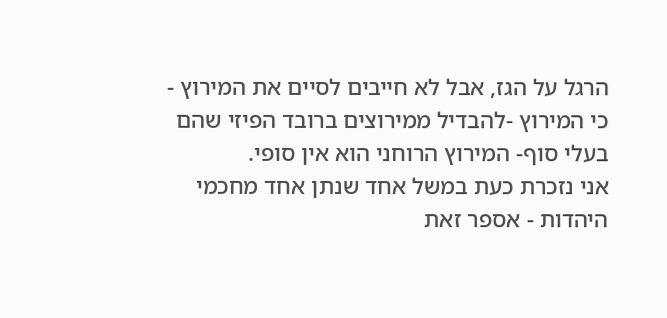הרגל על הגז, אבל לא חייבים לסיים את המירוץ - כי המירוץ -להבדיל ממירוצים ברובד הפיזי שהם בעלי סוף- המירוץ הרוחני הוא אין סופי.
אני נזכרת כעת במשל אחד שנתן אחד מחכמי היהדות - אספר זאת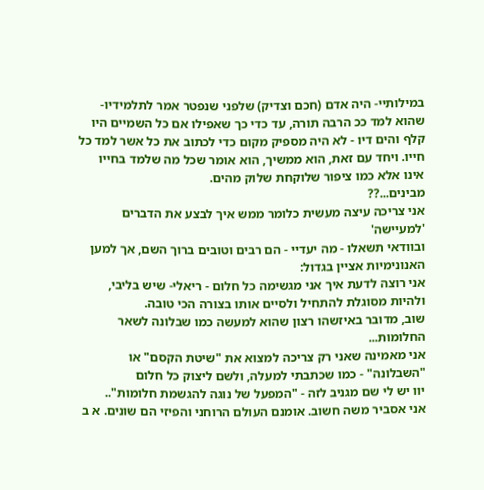במילותיי- היה אדם (חכם וצדיק) שלפני שנפטר אמר לתלמידיו- שהוא למד ככ הרבה תורה, עד כדי כך שאפילו אם כל השמיים היו קלף והים דיו - לא היה מספיק מקום כדי לכתוב את כל אשר למד כל חייו. ויחד עם זאת, הוא ממשיך, הוא אומר שכל מה שלמד בחייו אינו אלא כמו ציפור שלוקחת שלוק מהים.
מבינים...??
אני צריכה עיצה מעשית כלומר ממש איך לבצע את הדברים 'למעיישה'
ובוודאי תשאלו - מה יעדיי - הם רבים וטובים ברוך השם, אך למען האנונימיות אציין בגדול:
אני רוצה לדעת איך אני מגשימה כל חלום - ריאלי- שיש בליבי, ולהיות מסוגלת להתחיל ולסיים אותו בצורה הכי טובה.
שוב, מדובר באיזשהו רצון שהוא למעשה כמו שבלונה לשאר החלומות...
אני מאמינה שאני רק צריכה למצוא את "שיטת הקסם" או "השבלונה" - כמו שכתבתי למעלה, ולשם ליצוק כל חלום
יוו יש לי שם מגניב לזה - "המפעל של נוגה להגשמת חלומות"..
אני אסביר משה חשוב. אומנם העולם הרוחני והפיזי הם שונים. א ב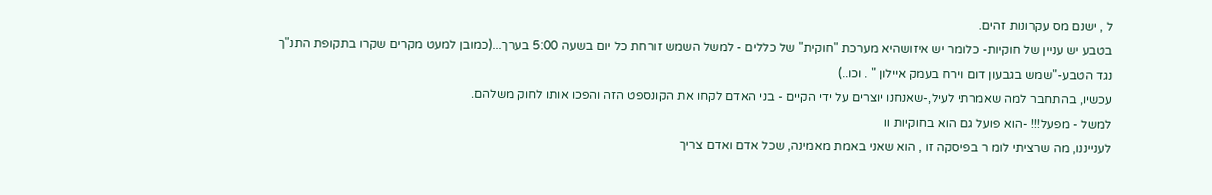ל , ישנם מס עקרונות זהים.
בטבע יש עניין של חוקיות- כלומר יש איזושהיא מערכת "חוקית" של כללים - למשל השמש זורחת כל יום בשעה 5:00 בערך...(כמובן למעט מקרים שקרו בתקופת התנ"ך נגד הטבע-"שמש בגבעון דום וירח בעמק איילון " . וכו..)
עכשיו, בהתחבר למה שאמרתי לעיל,-שאנחנו יוצרים על ידי הקיים - בני האדם לקחו את הקונספט הזה והפכו אותו לחוק משלהם.
למשל - מפעל!!! -הוא פועל גם הוא בחוקיות וו
לענייננו, מה שרציתי לומ ר בפיסקה זו , הוא שאני באמת מאמינה, שכל אדם ואדם צריך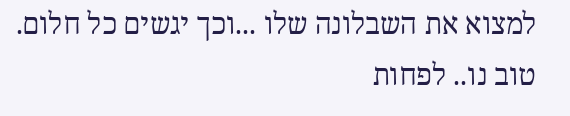למצוא את השבלונה שלו ...וכך יגשים כל חלום.
טוב נו.. לפחות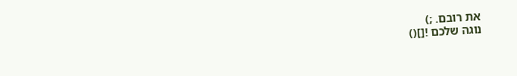את רובם. ;)
נוגה שלכם ![]()